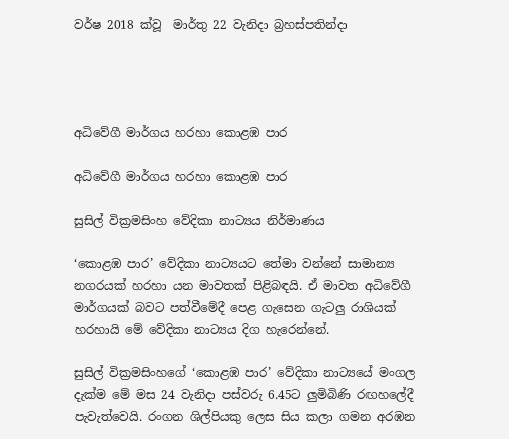වර්ෂ 2018 ක්වූ  මාර්තු 22 වැනිදා බ්‍රහස්පතින්දා




අධිවේගී මාර්ගය හරහා කොළඹ පාර

අධිවේගී මාර්ගය හරහා කොළඹ පාර

සුසිල් වික්‍රමසිංහ වේදිකා නාට්‍යය නිර්මාණය

‘කොළඹ පාර’ වේදිකා නාට්‍යයට තේමා වන්නේ සාමාන්‍ය නගරයක් හරහා යන මාවතක් පිළිබඳයි. ඒ මාවත අධිවේගී මාර්ගයක් බවට පත්වීමේදී පෙළ ගැසෙන ගැටලු රාශියක් හරහායි මේ වේදිකා නාට්‍යය දිග හැරෙන්නේ.

සුසිල් වික්‍රමසිංහගේ ‘කොළඹ පාර’ වේදිකා නාට්‍යයේ මංගල දැක්ම මේ මස 24 වැනිදා පස්වරු 6.45ට ලුමිබිණි රඟහලේදී පැවැත්වෙයි. රංගන ශිල්පියකු ලෙස සිය කලා ගමන අරඹන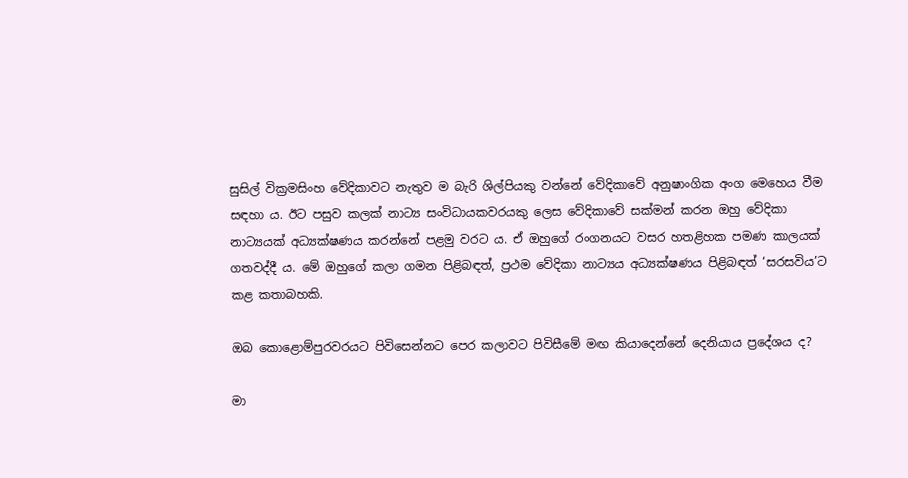සුසිල් වික්‍රමසිංහ වේදිකාවට නැතුව ම බැරි ශිල්පියකු වන්නේ වේදිකාවේ අනුෂාංගික අංග මෙහෙය වීම සඳහා ය. ඊට පසුව කලක් නාට්‍ය සංවිධායකවරයකු ලෙස වේදිකාවේ සක්මන් කරන ඔහු වේදිකා නාට්‍යයක් අධ්‍යක්ෂණය කරන්නේ පළමු වරට ය. ඒ ඔහුගේ රංගනයට වසර හතළිහක පමණ කාලයක් ගතවද්දී ය. මේ ඔහුගේ කලා ගමන පිළිබඳත්, ප්‍රථම වේදිකා නාට්‍යය අධ්‍යක්ෂණය පිළිබඳත් ‘සරසවිය’ට කළ කතාබහකි.

ඔබ කොළොම්පුරවරයට පිවිසෙන්නට පෙර කලාවට පිවිසීමේ මඟ කියාදෙන්නේ දෙනියාය ප්‍රදේශය ද?

මා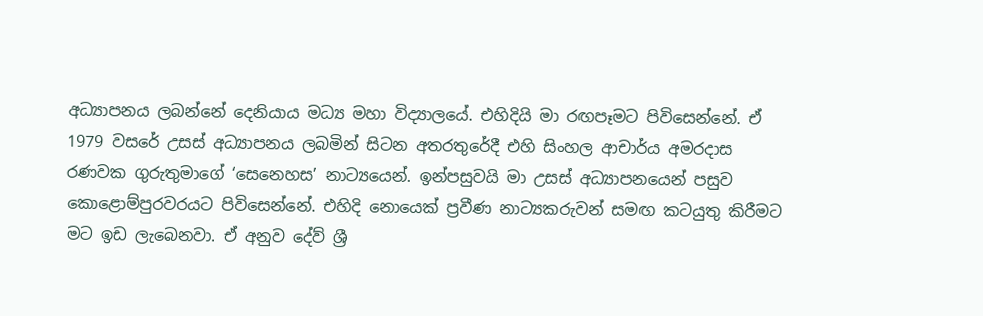අධ්‍යාපනය ලබන්නේ දෙනියාය මධ්‍ය මහා විද්‍යාලයේ. එහිදියි මා රඟපෑමට පිවිසෙන්නේ. ඒ 1979 වසරේ උසස් අධ්‍යාපනය ලබමින් සිටන අතරතුරේදී එහි සිංහල ආචාර්ය අමරදාස රණවක ගුරුතුමාගේ ‘සෙනෙහස’ නාට්‍යයෙන්. ඉන්පසුවයි මා උසස් අධ්‍යාපනයෙන් පසුව කොළොම්පුරවරයට පිවිසෙන්නේ. එහිදි නොයෙක් ප්‍රවීණ නාට්‍යකරුවන් සමඟ කටයුතු කිරීමට මට ඉඩ ලැබෙනවා. ඒ අනුව දේව් ශ්‍රී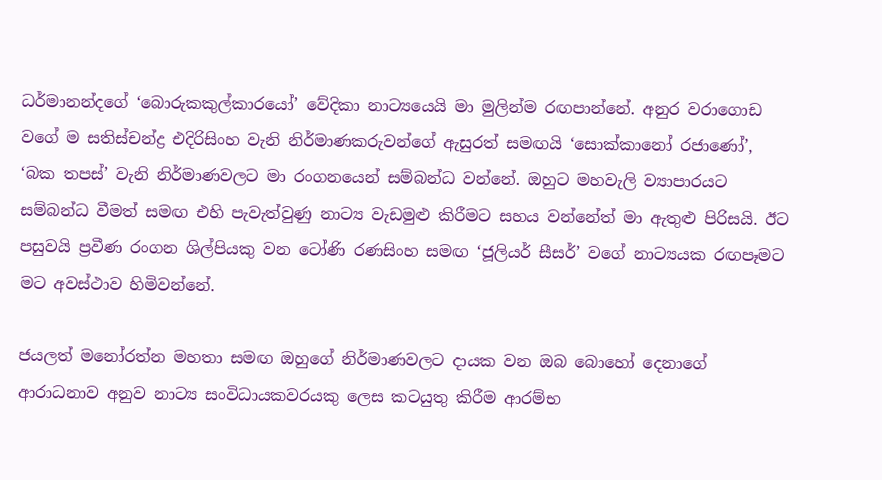ධර්මානන්දගේ ‘බොරුකකුල්කාරයෝ’ වේදිකා නාට්‍යයෙයි මා මුලින්ම රඟපාන්නේ. අනුර වරාගොඩ වගේ ම සතිස්චන්ද්‍ර එදිරිසිංහ වැනි නිර්මාණකරුවන්ගේ ඇසුරත් සමඟයි ‘සොක්කානෝ රජාණෝ’, ‘බක තපස්’ වැනි නිර්මාණවලට මා රංගනයෙන් සම්බන්ධ වන්නේ. ඔහුට මහවැලි ව්‍යාපාරයට සම්බන්ධ වීමත් සමඟ එහි පැවැත්වුණු නාට්‍ය වැඩමුළු කිරීමට සහය වන්නේත් මා ඇතුළු පිරිසයි. ඊට පසුවයි ප්‍රවීණ රංගන ශිල්පියකු වන ටෝණි රණසිංහ සමඟ ‘ජූලියර් සීසර්’ වගේ නාට්‍යයක රඟපෑමට මට අවස්ථාව හිමිවන්නේ.

ජයලත් මනෝරත්න මහතා සමඟ ඔහුගේ නිර්මාණවලට දායක වන ඔබ බොහෝ දෙනාගේ ආරාධනාව අනුව නාට්‍ය සංවිධායකවරයකු ලෙස කටයුතු කිරීම ආරම්භ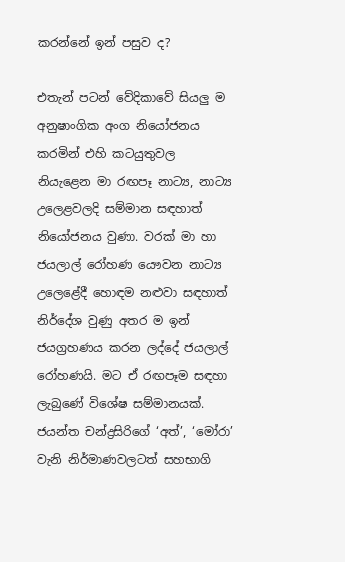කරන්නේ ඉන් පසුව ද?

එතැන් පටන් වේදිකාවේ සියලු ම අනුෂාංගික අංග නියෝජනය කරමින් එහි කටයුතුවල නියැළෙන මා රඟපෑ නාට්‍ය, නාට්‍ය උලෙළවලදි සම්මාන සඳහාත් නියෝජනය වුණා. වරක් මා හා ජයලාල් රෝහණ යෞවන නාට්‍ය උලෙළේදී හොඳම නළුවා සඳහාත් නිර්දේශ වුණු අතර ම ඉන් ජයග්‍රහණය කරන ලද්දේ ජයලාල් රෝහණයි. මට ඒ රඟපෑම සඳහා ලැබුණේ විශේෂ සම්මානයක්. ජයන්ත චන්ද්‍රසිරිගේ ‘අත්’, ‘මෝරා’ වැනි නිර්මාණවලටත් සහභාගි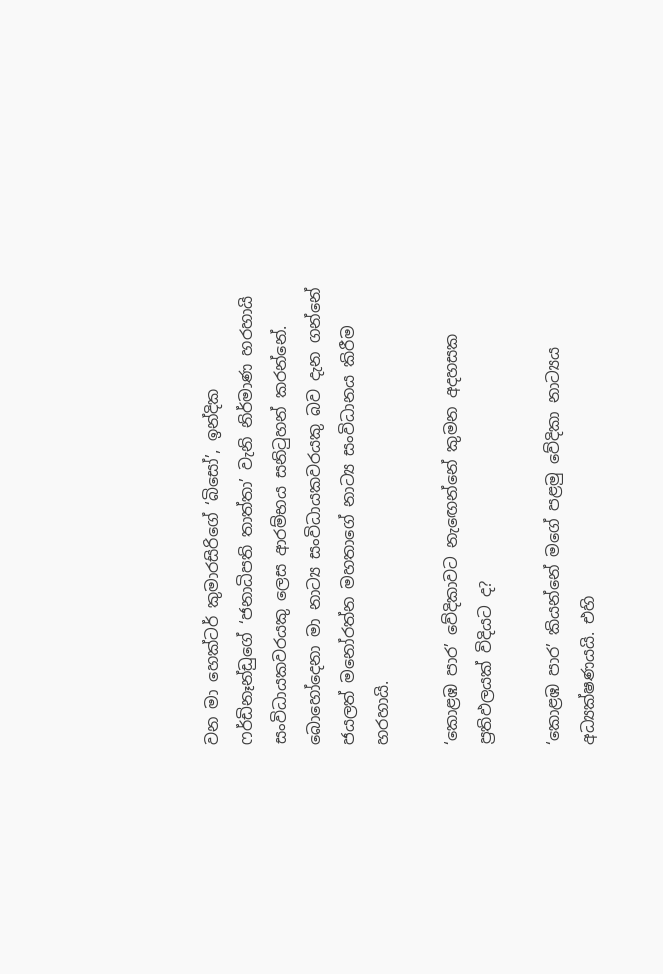වන මා හෙක්ටර් කුමාරසිරිගේ ‘බිසෝ’, ඉන්දික ෆර්ඩිනෑන්ඩුගේ ‘ජනාධිපති තාත්තා’ වැනි නිර්මාණ හරහායි සංවිධායකවරයකු ලෙස ආරම්භය සනිටුහන් කරන්නේ. බොහෝදෙනා මා නාට්‍ය සංවිධායකවරයකු බව දැන ගන්නේ ජයලත් මනෝරත්න මහතාගේ නාට්‍ය සංවිධානය කිරීම හරහායි.

‘කොළඹ පාර’ වේදිකාවට නැඟෙන්නේ කුමන අදහසක ප්‍රතිඵලයක් විදියට ද?

‘කොළඹ පාර’ කියන්නේ මගේ පළමු වේදිකා නාට්‍යය අධ්‍යක්ෂණයයි. එහි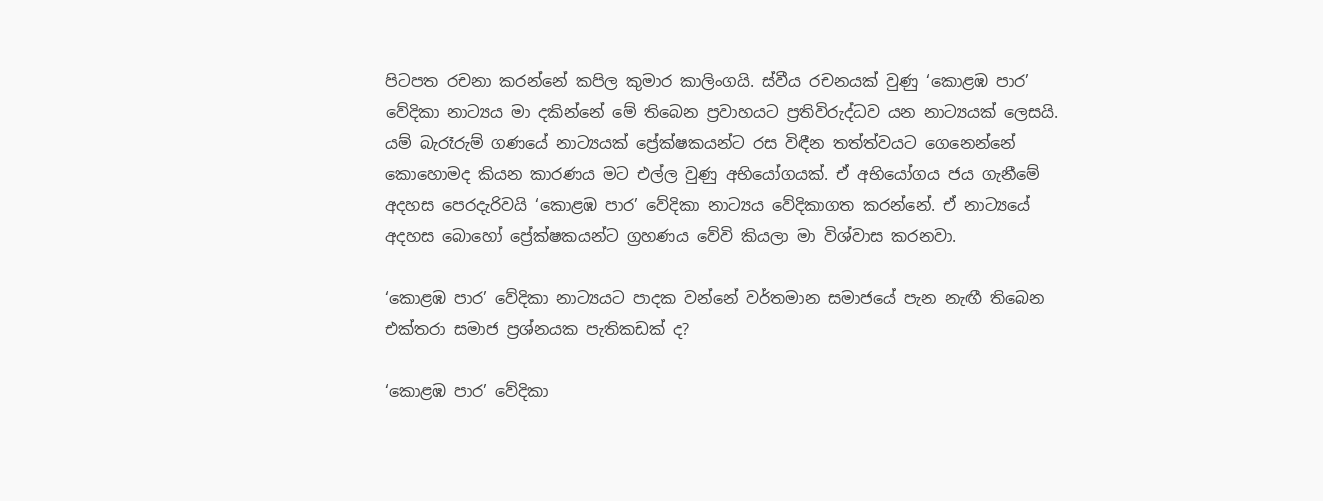පිටපත රචනා කරන්නේ කපිල කුමාර කාලිංගයි. ස්වීය රචනයක් වුණු ‘කොළඹ පාර’ වේදිකා නාට්‍යය මා දකින්නේ මේ තිබෙන ප්‍රවාහයට ප්‍රතිවිරුද්ධව යන නාට්‍යයක් ලෙසයි. යම් බැරෑරුම් ගණයේ නාට්‍යයක් ප්‍රේක්ෂකයන්ට රස විඳීන තත්ත්වයට ගෙනෙන්නේ කොහොමද කියන කාරණය මට එල්ල වුණු අභියෝගයක්. ඒ අභියෝගය ජය ගැනීමේ අදහස පෙරදැරිවයි ‘කොළඹ පාර’ වේදිකා නාට්‍යය වේදිකාගත කරන්නේ. ඒ නාට්‍යයේ අදහස බොහෝ ප්‍රේක්ෂකයන්ට ග්‍රහණය වේවි කියලා මා විශ්වාස කරනවා.

‘කොළඹ පාර’ වේදිකා නාට්‍යයට පාදක වන්නේ වර්තමාන සමාජයේ පැන නැඟී තිබෙන එක්තරා සමාජ ප්‍රශ්නයක පැතිකඩක් ද?

‘කොළඹ පාර’ වේදිකා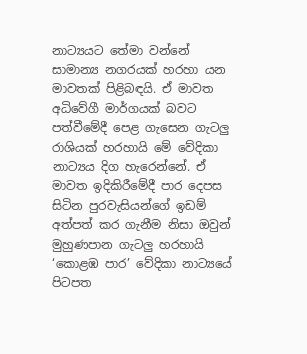නාට්‍යයට තේමා වන්නේ සාමාන්‍ය නගරයක් හරහා යන මාවතක් පිළිබඳයි. ඒ මාවත අධිවේගී මාර්ගයක් බවට පත්වීමේදී පෙළ ගැසෙන ගැටලු රාශියක් හරහායි මේ වේදිකා නාට්‍යය දිග හැරෙන්නේ. ඒ මාවත ඉදිකිරීමේදී පාර දෙපස සිටින පුරවැසියන්ගේ ඉඩම් අත්පත් කර ගැනීම නිසා ඔවුන් මුහුණපාන ගැටලු හරහායි ‘කොළඹ පාර’ වේදිකා නාට්‍යයේ පිටපත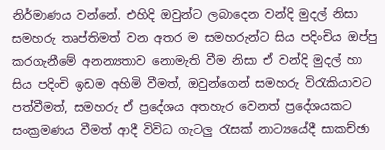නිර්මාණය වන්නේ. එහිදි ඔවුන්ට ලබාදෙන වන්දි මුදල් නිසා සමහරු තෘප්තිමත් වන අතර ම සමහරුන්ට සිය පදිංචිය ඔප්පු කරගැනීමේ අනන්‍යතාව නොමැති වීම නිසා ඒ වන්දි මුදල් හා සිය පදිංචි ඉඩම අහිමි වීමත්, ඔවුන්ගෙන් සමහරු විරැකියාවට පත්වීමත්, සමහරු ඒ ප්‍රදේශය අතහැර වෙනත් ප්‍රදේශයකට සංක්‍රමණය වීමත් ආදී විවිධ ගැටලු රැසක් නාට්‍යයේදී සාකච්ඡා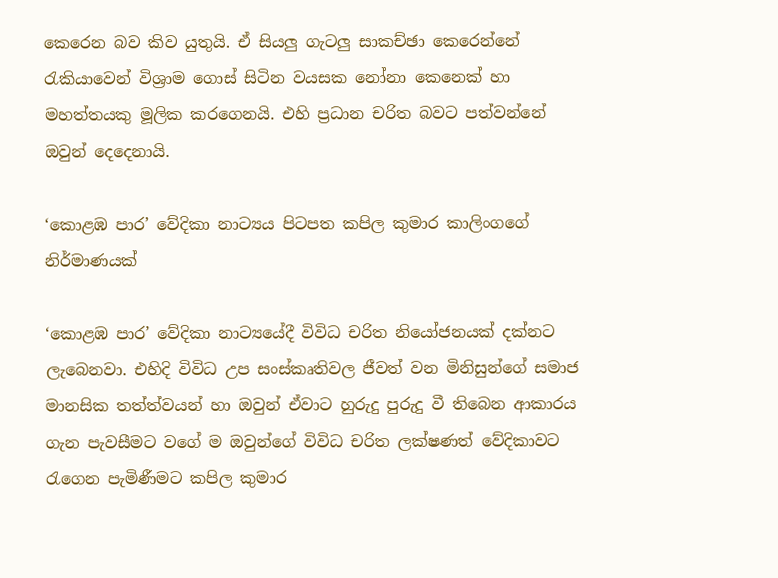කෙරෙන බව කිව යුතුයි. ඒ සියලු ගැටලු සාකච්ඡා කෙරෙන්නේ රැකියාවෙන් විශ්‍රාම ගොස් සිටින වයසක නෝනා කෙනෙක් හා මහත්තයකු මූලික කරගෙනයි. එහි ප්‍රධාන චරිත බවට පත්වන්නේ ඔවුන් දෙදෙනායි.

‘කොළඹ පාර’ වේදිකා නාට්‍යය පිටපත කපිල කුමාර කාලිංගගේ නිර්මාණයක්

‘කොළඹ පාර’ වේදිකා නාට්‍යයේදී විවිධ චරිත නියෝජනයක් දක්නට ලැබෙනවා. එහිදි විවිධ උප සංස්කෘතිවල ජීවත් වන මිනිසුන්ගේ සමාජ මානසික තත්ත්වයන් හා ඔවුන් ඒවාට හුරුදු පුරුදු වී තිබෙන ආකාරය ගැන පැවසීමට වගේ ම ඔවුන්ගේ විවිධ චරිත ලක්ෂණත් වේදිකාවට රැගෙන පැමිණීමට කපිල කුමාර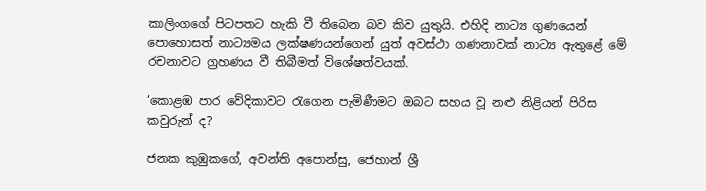කාලිංගගේ පිටපතට හැකි වී තිබෙන බව කිව යුතුයි. එහිදි නාට්‍ය ගුණයෙන් පොහොසත් නාට්‍යමය ලක්ෂණයන්ගෙන් යුත් අවස්ථා ගණනාවක් නාට්‍ය ඇතුළේ මේ රචනාවට ග්‍රහණය වී තිබීමත් විශේෂත්වයක්.

‘කොළඹ පාර වේදිකාවට රැගෙන පැමිණීමට ඔබට සහය වූ නළු නිළියන් පිරිස කවුරුන් ද?

ජනක කුඹුකගේ, අවන්ති අපොන්සු, ජෙහාන් ශ්‍රී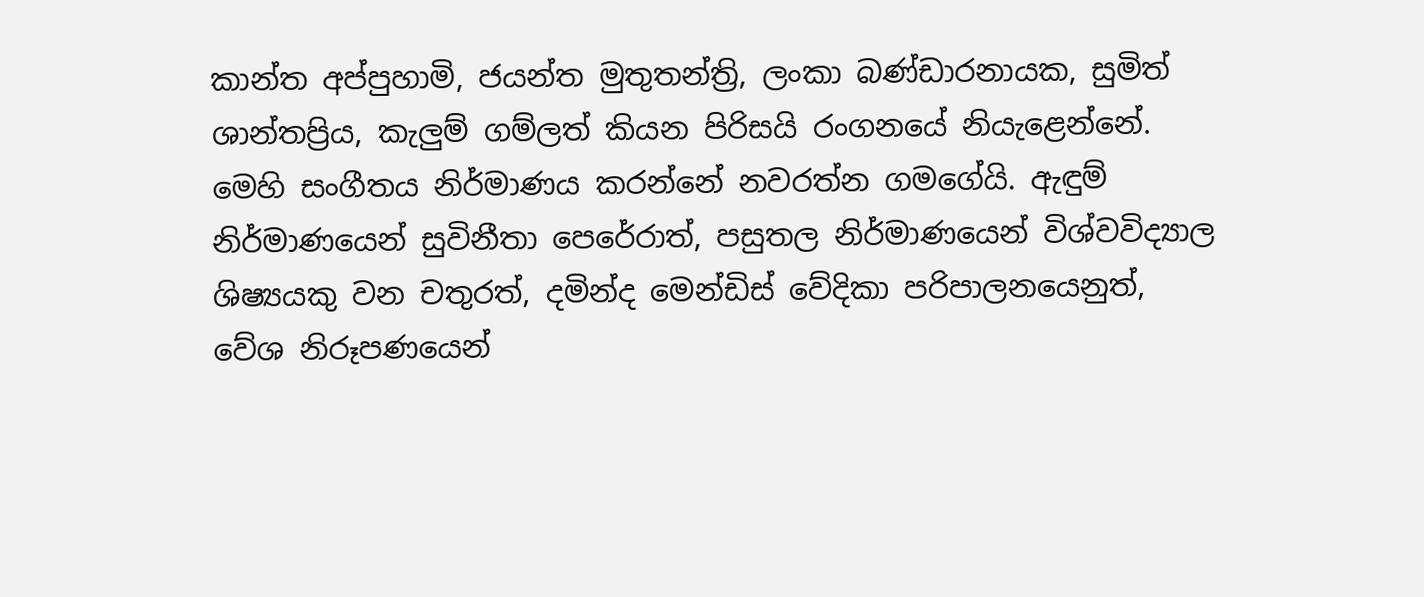කාන්ත අප්පුහාමි, ජයන්ත මුතුතන්ත්‍රි, ලංකා බණ්ඩාරනායක, සුමිත් ශාන්තප්‍රිය, කැලුම් ගම්ලත් කියන පිරිසයි රංගනයේ නියැළෙන්නේ. මෙහි සංගීතය නිර්මාණය කරන්නේ නවරත්න ගමගේයි. ඇඳුම් නිර්මාණයෙන් සුවිනීතා පෙරේරාත්, පසුතල නිර්මාණයෙන් විශ්වවිද්‍යාල ශිෂ්‍යයකු වන චතුරත්, දමින්ද මෙන්ඩිස් වේදිකා පරිපාලනයෙනුත්, වේශ නිරූපණයෙන්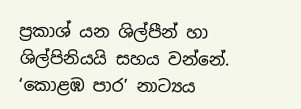ප්‍රකාශ් යන ශිල්පීන් හා ශිල්පිනියයි සහය වන්නේ. ‘කොළඹ පාර’ නාට්‍යය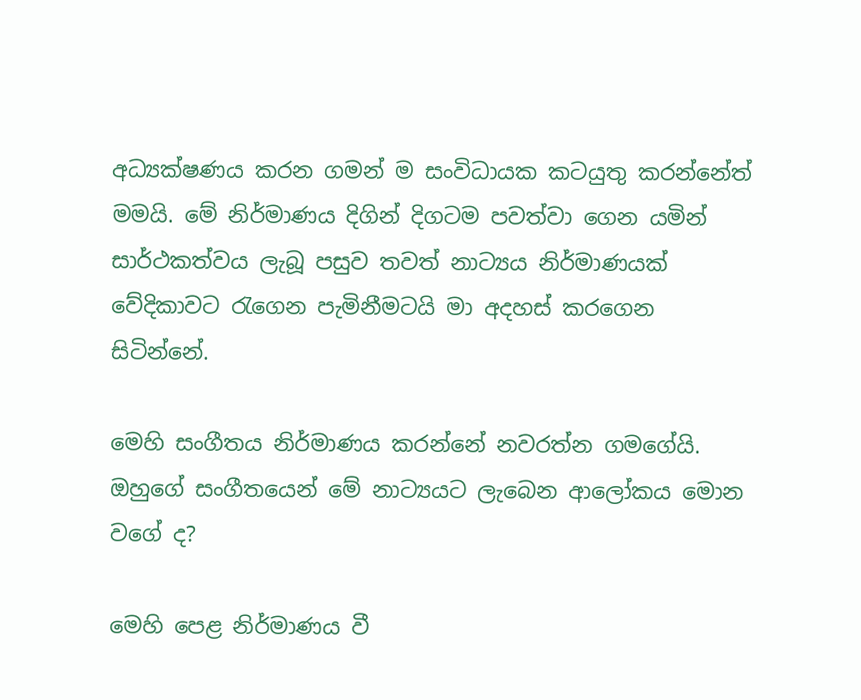අධ්‍යක්ෂණය කරන ගමන් ම සංවිධායක කටයුතු කරන්නේත් මමයි. මේ නිර්මාණය දිගින් දිගටම පවත්වා ගෙන යමින් සාර්ථකත්වය ලැබූ පසුව තවත් නාට්‍යය නිර්මාණයක් වේදිකාවට රැගෙන පැමිනීමටයි මා අදහස් කරගෙන සිටින්නේ.

මෙහි සංගීතය නිර්මාණය කරන්නේ නවරත්න ගමගේයි. ඔහුගේ සංගීතයෙන් මේ නාට්‍යයට ලැබෙන ආලෝකය මොන වගේ ද?

මෙහි පෙළ නිර්මාණය වී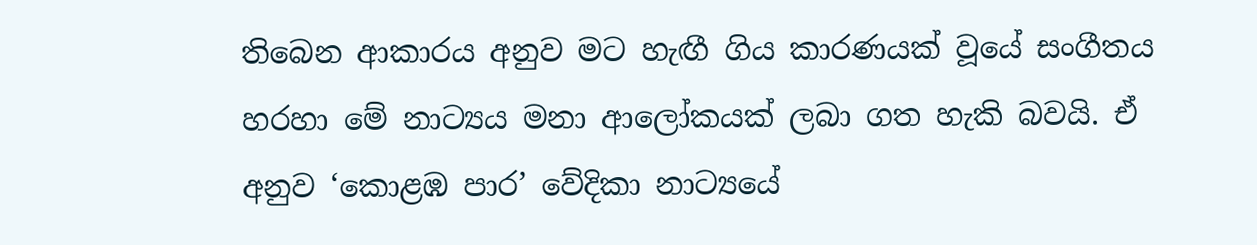තිබෙන ආකාරය අනුව මට හැඟී ගිය කාරණයක් වූයේ සංගීතය හරහා මේ නාට්‍යය මනා ආලෝකයක් ලබා ගත හැකි බවයි. ඒ අනුව ‘කොළඹ පාර’ වේදිකා නාට්‍යයේ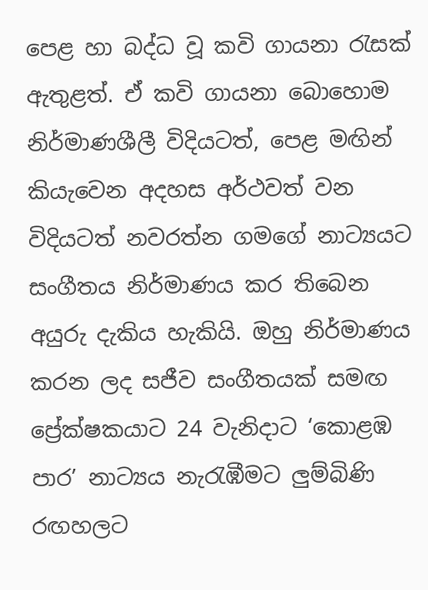පෙළ හා බද්ධ වූ කවි ගායනා රැසක් ඇතුළත්. ඒ කවි ගායනා බොහොම නිර්මාණශීලී විදියටත්, පෙළ මඟින් කියැවෙන අදහස අර්ථවත් වන විදියටත් නවරත්න ගමගේ නාට්‍යයට සංගීතය නිර්මාණය කර තිබෙන අයුරු දැකිය හැකියි. ඔහු නිර්මාණය කරන ලද සජීව සංගීතයක් සමඟ ප්‍රේක්ෂකයාට 24 වැනිදාට ‘කොළඹ පාර’ නාට්‍යය නැරැඹීමට ලුම්බිණි රඟහලට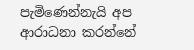පැමිණෙන්නැයි අප ආරාධනා කරන්නේ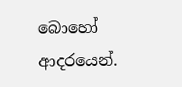බොහෝ ආදරයෙන්.